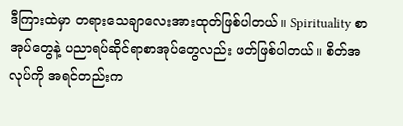ဒီကြားထဲမှာ တရားသေချာလေးအားထုတ်ဖြစ်ပါတယ်။ Spirituality စာအုပ်တွေနဲ့ ပညာရပ်ဆိုင်ရာစာအုပ်တွေလည်း ဖတ်ဖြစ်ပါတယ်။ စိတ်အလုပ်ကို အရင်တည်းက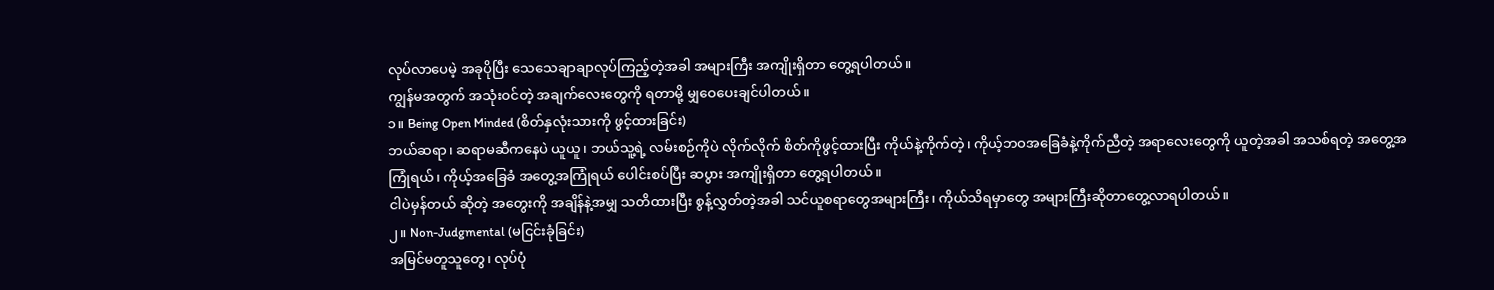လုပ်လာပေမဲ့ အခုပိုပြီး သေသေချာချာလုပ်ကြည့်တဲ့အခါ အများကြီး အကျိုးရှိတာ တွေ့ရပါတယ်။
ကျွန်မအတွက် အသုံးဝင်တဲ့ အချက်လေးတွေကို ရတာမို့ မျှဝေပေးချင်ပါတယ်။
၁။ Being Open Minded (စိတ်နှလုံးသားကို ဖွင့်ထားခြင်း)
ဘယ်ဆရာ၊ ဆရာမဆီကနေပဲ ယူယူ၊ ဘယ်သူ့ရဲ့ လမ်းစဉ်ကိုပဲ လိုက်လိုက် စိတ်ကိုဖွင့်ထားပြီး ကိုယ်နဲ့ကိုက်တဲ့၊ ကိုယ့်ဘဝအခြေခံနဲ့ကိုက်ညီတဲ့ အရာလေးတွေကို ယူတဲ့အခါ အသစ်ရတဲ့ အတွေ့အကြုံရယ်၊ ကိုယ့်အခြေခံ အတွေ့အကြုံရယ် ပေါင်းစပ်ပြီး ဆပွား အကျိုးရှိတာ တွေ့ရပါတယ်။
ငါပဲမှန်တယ် ဆိုတဲ့ အတွေးကို အချိန်နဲ့အမျှ သတိထားပြီး စွန့်လွှတ်တဲ့အခါ သင်ယူစရာတွေအများကြီး၊ ကိုယ်သိရမှာတွေ အများကြီးဆိုတာတွေ့လာရပါတယ်။
၂။ Non-Judgmental (မငြင်းခုံခြင်း)
အမြင်မတူသူတွေ၊ လုပ်ပုံ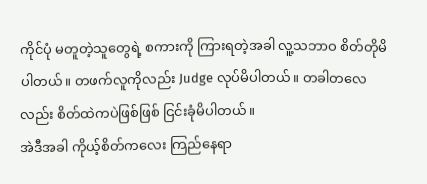ကိုင်ပုံ မတူတဲ့သူတွေရဲ့ စကားကို ကြားရတဲ့အခါ လူ့သဘာဝ စိတ်တိုမိပါတယ်။ တဖက်လူကိုလည်း Judge လုပ်မိပါတယ်။ တခါတလေလည်း စိတ်ထဲကပဲဖြစ်ဖြစ် ငြင်းခုံမိပါတယ်။
အဲဒီအခါ ကိုယ့်စိတ်ကလေး ကြည်နေရာ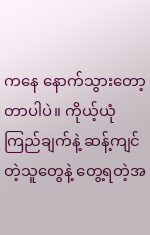ကနေ နောက်သွားတော့တာပါပဲ။ ကိုယ့်ယုံကြည်ချက်နဲ့ ဆန့်ကျင်တဲ့သူတွေနဲ့ တွေ့ရတဲ့အ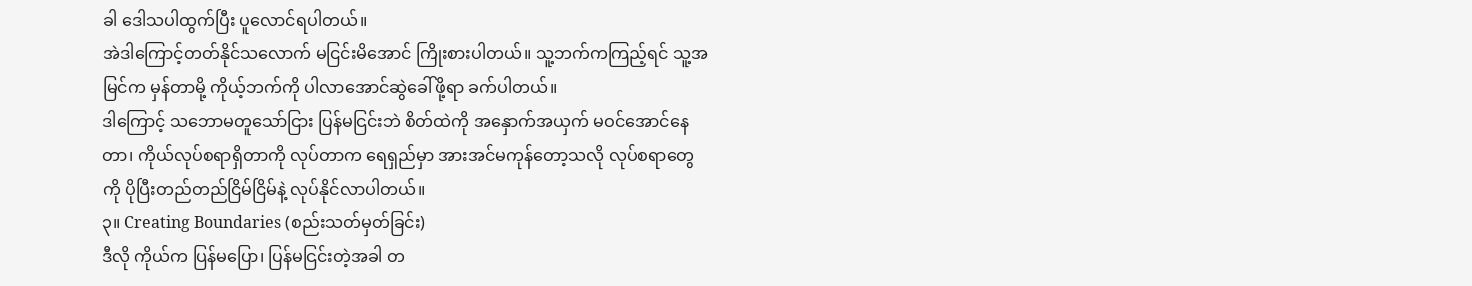ခါ ဒေါသပါထွက်ပြီး ပူလောင်ရပါတယ်။
အဲဒါကြောင့်တတ်နိုင်သလောက် မငြင်းမိအောင် ကြိုးစားပါတယ်။ သူ့ဘက်ကကြည့်ရင် သူ့အမြင်က မှန်တာမို့ ကိုယ့်ဘက်ကို ပါလာအောင်ဆွဲခေါ်ဖို့ရာ ခက်ပါတယ်။
ဒါကြောင့် သဘောမတူသော်ငြား ပြန်မငြင်းဘဲ စိတ်ထဲကို အနှောက်အယှက် မဝင်အောင်နေတာ၊ ကိုယ်လုပ်စရာရှိတာကို လုပ်တာက ရေရှည်မှာ အားအင်မကုန်တော့သလို လုပ်စရာတွေကို ပိုပြီးတည်တည်ငြိမ်ငြိမ်နဲ့ လုပ်နိုင်လာပါတယ်။
၃။ Creating Boundaries (စည်းသတ်မှတ်ခြင်း)
ဒီလို ကိုယ်က ပြန်မပြော၊ ပြန်မငြင်းတဲ့အခါ တ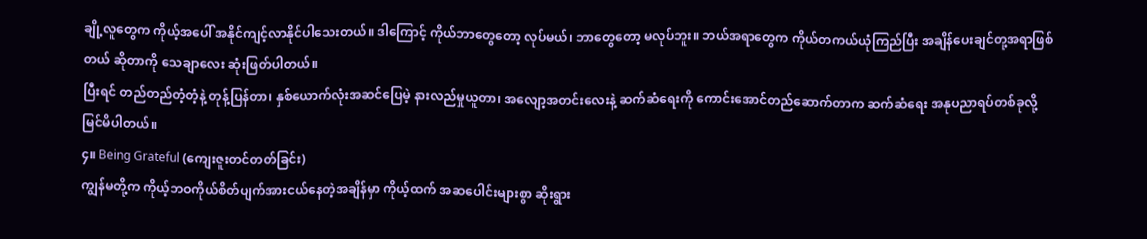ချို့လူတွေက ကိုယ့်အပေါ် အနိုင်ကျင့်လာနိုင်ပါသေးတယ်။ ဒါကြောင့် ကိုယ်ဘာတွေတော့ လုပ်မယ်၊ ဘာတွေတော့ မလုပ်ဘူး။ ဘယ်အရာတွေက ကိုယ်တကယ်ယုံကြည်ပြီး အချိန်ပေးချင်တု့အရာဖြစ်တယ် ဆိုတာကို သေချာလေး ဆုံးဖြတ်ပါတယ်။
ပြီးရင် တည်တည်တံ့တံ့နဲ့ တုန့်ပြန်တာ၊ နှစ်ယောက်လုံးအဆင်ပြေမဲ့ နားလည်မှုယူတာ၊ အလျော့အတင်းလေးနဲ့ ဆက်ဆံရေးကို ကောင်းအောင်တည်ဆောက်တာက ဆက်ဆံရေး အနုပညာရပ်တစ်ခုလို့ မြင်မိပါတယ်။
၄။ Being Grateful (ကျေးဇူးတင်တတ်ခြင်း)
ကျွန်မတို့က ကိုယ့်ဘဝကိုယ်စိတ်ပျက်အားငယ်နေတဲ့အချိန်မှာ ကိုယ့်ထက် အဆပေါင်းများစွာ ဆိုးရွား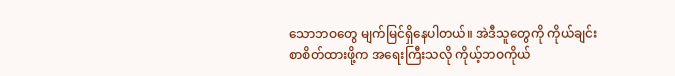သောဘဝတွေ မျက်မြင်ရှိနေပါတယ်။ အဲဒီသူတွေကို ကိုယ်ချင်းစာစိတ်ထားဖို့က အရေးကြီးသလို ကိုယ့်ဘဝကိုယ်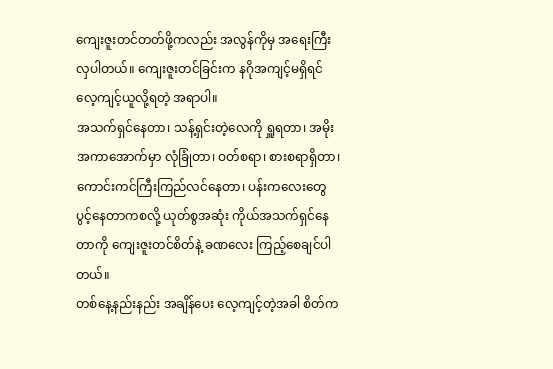ကျေးဇူးတင်တတ်ဖို့ကလည်း အလွန်ကိုမှ အရေးကြီးလှပါတယ်။ ကျေးဇူးတင်ခြင်းက နဂိုအကျင့်မရှိရင် လေ့ကျင့်ယူလို့ရတဲ့ အရာပါ။
အသက်ရှင်နေတာ၊ သန့်ရှင်းတဲ့လေကို ရှူရတာ၊ အမိုးအကာအောက်မှာ လုံခြုံတာ၊ ဝတ်စရာ၊ စားစရာရှိတာ၊ ကောင်းကင်ကြီးကြည်လင်နေတာ၊ ပန်းကလေးတွေ ပွင့်နေတာကစလို့ ယုတ်စွအဆုံး ကိုယ်အသက်ရှင်နေတာကို ကျေးဇူးတင်စိတ်နဲ့ ခဏလေး ကြည့်စေချင်ပါတယ်။
တစ်နေ့နည်းနည်း အချိန်ပေး လေ့ကျင့်တဲ့အခါ စိတ်က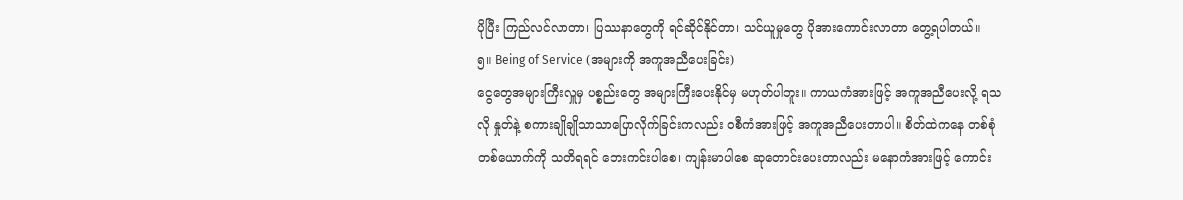ပိုပြီး ကြည်လင်လာတာ၊ ပြဿနာတွေကို ရင်ဆိုင်နိုင်တာ၊ သင်ယူမှုတွေ ပိုအားကောင်းလာတာ တွေ့ရပါတယ်။
၅။ Being of Service (အများကို အကူအညီပေးခြင်း)
ငွေတွေအများကြီးလှူမှ ပစ္စည်းတွေ အများကြီးပေးနိုင်မှ မဟုတ်ပါဘူး။ ကာယကံအားဖြင့် အကူအညီပေးလို့ ရသလို နှုတ်နဲ့ စကားချိုချိုသာသာပြောလိုက်ခြင်းကလည်း ဝစီကံအားဖြင့် အကူအညီပေးတာပါ။ စိတ်ထဲကနေ တစ်စုံတစ်ယောက်ကို သတိရရင် ဘေးကင်းပါစေ၊ ကျန်းမာပါစေ ဆုတောင်းပေးတာလည်း မနောကံအားဖြင့် ကောင်း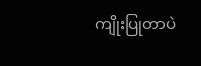ကျိုးပြုတာပဲ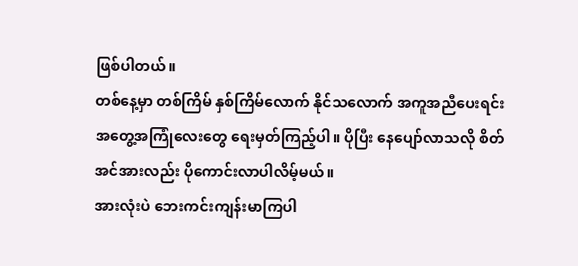ဖြစ်ပါတယ်။
တစ်နေ့မှာ တစ်ကြိမ် နှစ်ကြိမ်လောက် နိုင်သလောက် အကူအညီပေးရင်း အတွေ့အကြုံလေးတွေ ရေးမှတ်ကြည့်ပါ။ ပိုပြီး နေပျော်လာသလို စိတ်အင်အားလည်း ပိုကောင်းလာပါလိမ့်မယ်။
အားလုံးပဲ ဘေးကင်းကျန်းမာကြပါ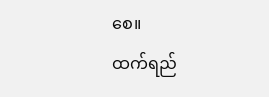စေ။
ထက်ရည်